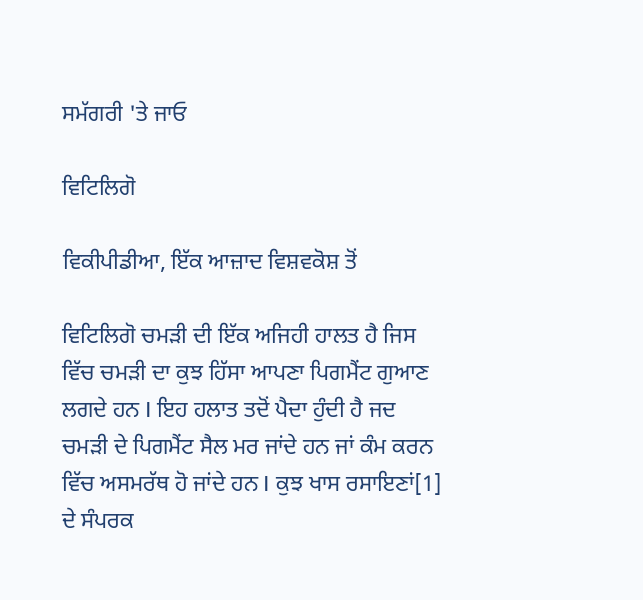ਸਮੱਗਰੀ 'ਤੇ ਜਾਓ

ਵਿਟਿਲਿਗੋ

ਵਿਕੀਪੀਡੀਆ, ਇੱਕ ਆਜ਼ਾਦ ਵਿਸ਼ਵਕੋਸ਼ ਤੋਂ

ਵਿਟਿਲਿਗੋ ਚਮੜੀ ਦੀ ਇੱਕ ਅਜਿਹੀ ਹਾਲਤ ਹੈ ਜਿਸ ਵਿੱਚ ਚਮੜੀ ਦਾ ਕੁਝ ਹਿੱਸਾ ਆਪਣਾ ਪਿਗਮੈਂਟ ਗੁਆਣ ਲਗਦੇ ਹਨ I ਇਹ ਹਲਾਤ ਤਦੋਂ ਪੈਦਾ ਹੁੰਦੀ ਹੈ ਜਦ ਚਮੜੀ ਦੇ ਪਿਗਮੈਂਟ ਸੈਲ ਮਰ ਜਾਂਦੇ ਹਨ ਜਾਂ ਕੰਮ ਕਰਨ ਵਿੱਚ ਅਸਮਰੱਥ ਹੋ ਜਾਂਦੇ ਹਨ I ਕੁਝ ਖਾਸ ਰਸਾਇਣਾਂ[1] ਦੇ ਸੰਪਰਕ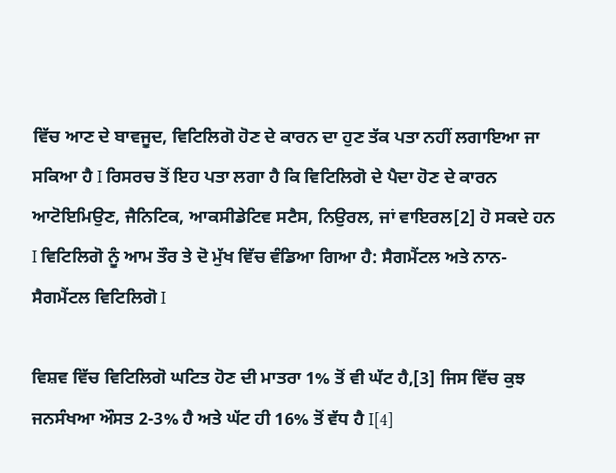ਵਿੱਚ ਆਣ ਦੇ ਬਾਵਜੂਦ, ਵਿਟਿਲਿਗੋ ਹੋਣ ਦੇ ਕਾਰਨ ਦਾ ਹੁਣ ਤੱਕ ਪਤਾ ਨਹੀਂ ਲਗਾਇਆ ਜਾ ਸਕਿਆ ਹੈ I ਰਿਸਰਚ ਤੋਂ ਇਹ ਪਤਾ ਲਗਾ ਹੈ ਕਿ ਵਿਟਿਲਿਗੋ ਦੇ ਪੈਦਾ ਹੋਣ ਦੇ ਕਾਰਨ ਆਟੋਇਮਿਉਣ, ਜੈਨਿਟਿਕ, ਆਕਸੀਡੇਟਿਵ ਸਟੈਸ, ਨਿਉਰਲ, ਜਾਂ ਵਾਇਰਲ[2] ਹੋ ਸਕਦੇ ਹਨ I ਵਿਟਿਲਿਗੋ ਨੂੰ ਆਮ ਤੌਰ ਤੇ ਦੋ ਮੁੱਖ ਵਿੱਚ ਵੰਡਿਆ ਗਿਆ ਹੈ: ਸੈਗਮੈਂਟਲ ਅਤੇ ਨਾਨ-ਸੈਗਮੈਂਟਲ ਵਿਟਿਲਿਗੋ I

ਵਿਸ਼ਵ ਵਿੱਚ ਵਿਟਿਲਿਗੋ ਘਟਿਤ ਹੋਣ ਦੀ ਮਾਤਰਾ 1% ਤੋਂ ਵੀ ਘੱਟ ਹੈ,[3] ਜਿਸ ਵਿੱਚ ਕੁਝ ਜਨਸੰਖਆ ਔਸਤ 2-3% ਹੈ ਅਤੇ ਘੱਟ ਹੀ 16% ਤੋਂ ਵੱਧ ਹੈ I[4]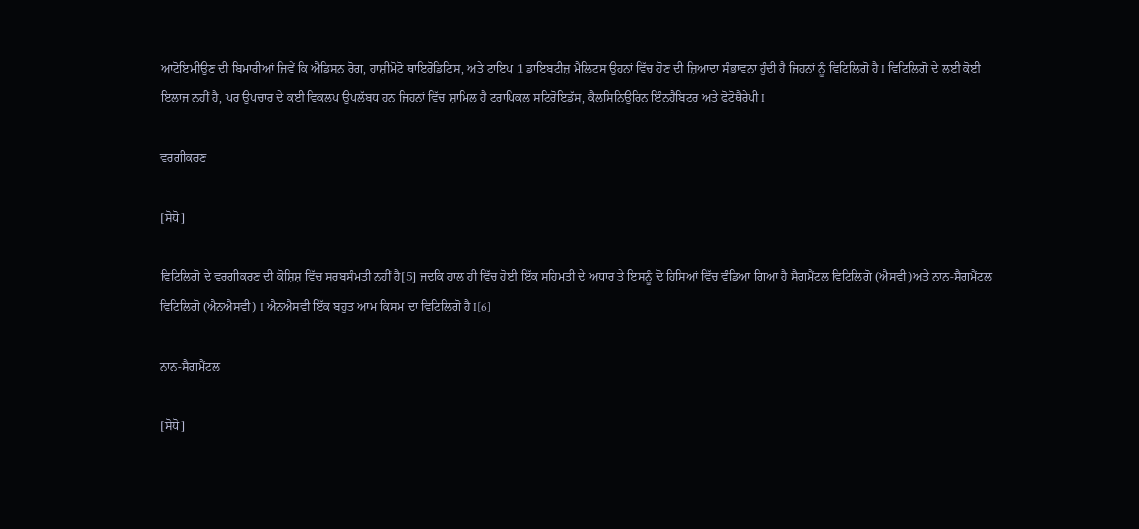ਆਟੋਇਮੀਉਣ ਦੀ ਬਿਮਾਰੀਆਂ ਜਿਵੇਂ ਕਿ ਐਡਿਸਨ ਰੋਗ, ਹਾਸ਼ੀਮੋਟੋ ਥਾਇਰੋਡਿਟਿਸ, ਅਤੇ ਟਾਇਪ 1 ਡਾਇਬਟੀਜ਼ ਮੈਲਿਟਸ ਉਹਨਾਂ ਵਿੱਚ ਹੋਣ ਦੀ ਜ਼ਿਆਦਾ ਸੰਭਾਵਨਾ ਹੁੰਦੀ ਹੈ ਜਿਹਨਾਂ ਨੂੰ ਵਿਟਿਲਿਗੋ ਹੈ I ਵਿਟਿਲਿਗੋ ਦੇ ਲਈ ਕੋਈ ਇਲਾਜ ਨਹੀਂ ਹੈ, ਪਰ ਉਪਚਾਰ ਦੇ ਕਈ ਵਿਕਲਪ ਉਪਲੱਬਧ ਹਨ ਜਿਹਨਾਂ ਵਿੱਚ ਸ਼ਾਮਿਲ ਹੈ ਟਰਾਪਿਕਲ ਸਟਿਰੋਇਡੱਸ, ਕੈਲਸਿਨਿਉਰਿਨ ਇੰਨਹੈਬਿਟਰ ਅਤੇ ਫੋਟੋਥੈਰੇਪੀ I

ਵਰਗੀਕਰਣ

[ਸੋਧੋ]

ਵਿਟਿਲਿਗੋ ਦੇ ਵਰਗੀਕਰਣ ਦੀ ਕੋਸ਼ਿਸ਼ ਵਿੱਚ ਸਰਬਸੰਮਤੀ ਨਹੀਂ ਹੈ[5] ਜਦਕਿ ਹਾਲ ਹੀ ਵਿੱਚ ਹੋਈ ਇੱਕ ਸਹਿਮਤੀ ਦੇ ਅਧਾਰ ਤੇ ਇਸਨੂੰ ਦੋ ਹਿਸਿਆਂ ਵਿੱਚ ਵੰਡਿਆ ਗਿਆ ਹੈ ਸੈਗਮੈਂਟਲ ਵਿਟਿਲਿਗੋ (ਐਸਵੀ)ਅਤੇ ਨਾਨ-ਸੈਗਮੈਂਟਲ ਵਿਟਿਲਿਗੋ (ਐਨਐਸਵੀ) I ਐਨਐਸਵੀ ਇੱਕ ਬਹੁਤ ਆਮ ਕਿਸਮ ਦਾ ਵਿਟਿਲਿਗੋ ਹੈ I[6]

ਨਾਨ-ਸੈਗਮੈਂਟਲ

[ਸੋਧੋ]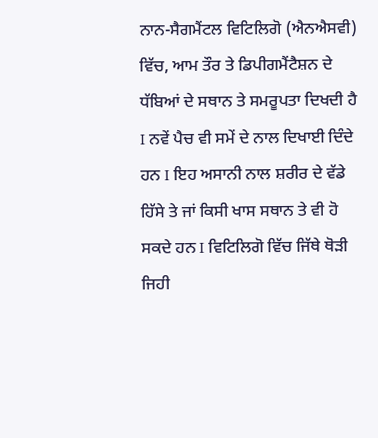ਨਾਨ-ਸੈਗਮੈਂਟਲ ਵਿਟਿਲਿਗੋ (ਐਨਐਸਵੀ) ਵਿੱਚ, ਆਮ ਤੌਰ ਤੇ ਡਿਪੀਗਮੈਂਟੈਸ਼ਨ ਦੇ ਧੱਬਿਆਂ ਦੇ ਸਥਾਨ ਤੇ ਸਮਰੂਪਤਾ ਦਿਖਦੀ ਹੈ I ਨਵੇਂ ਪੈਚ ਵੀ ਸਮੇਂ ਦੇ ਨਾਲ ਦਿਖਾਈ ਦਿੰਦੇ ਹਨ I ਇਹ ਅਸਾਨੀ ਨਾਲ ਸ਼ਰੀਰ ਦੇ ਵੱਡੇ ਹਿੱਸੇ ਤੇ ਜਾਂ ਕਿਸੀ ਖਾਸ ਸਥਾਨ ਤੇ ਵੀ ਹੋ ਸਕਦੇ ਹਨ I ਵਿਟਿਲਿਗੋ ਵਿੱਚ ਜਿੱਥੇ ਥੋੜੀ ਜਿਹੀ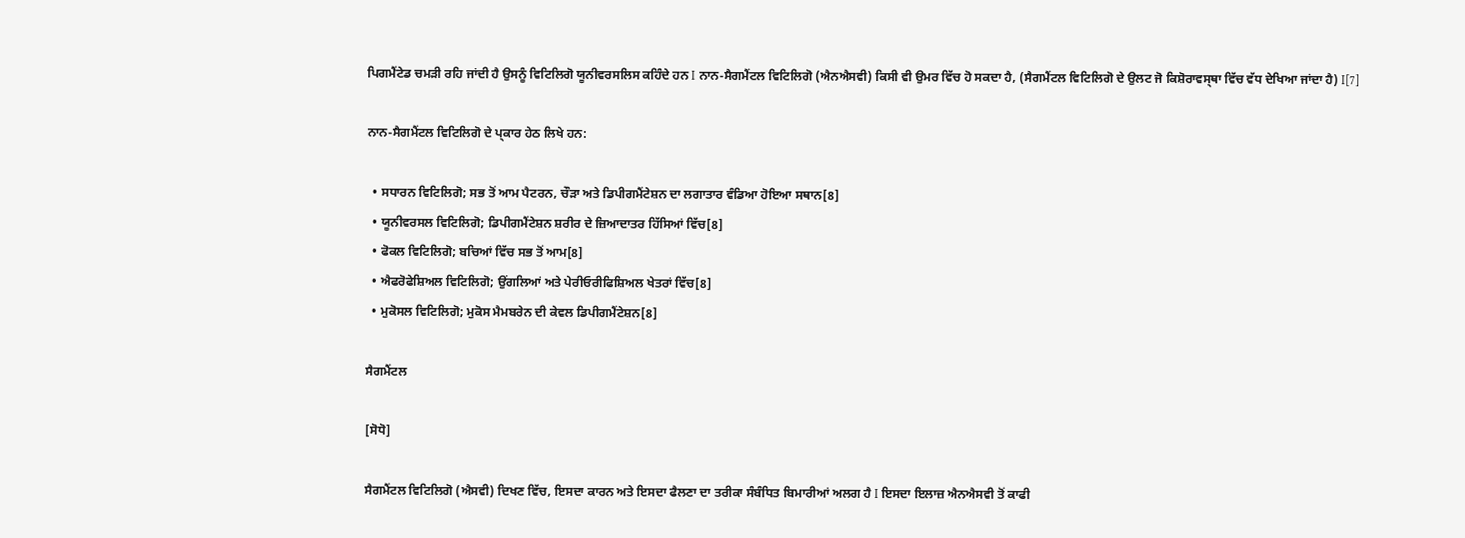ਪਿਗਮੈਂਟੇਡ ਚਮੜੀ ਰਹਿ ਜਾਂਦੀ ਹੈ ਉਸਨੂੰ ਵਿਟਿਲਿਗੋ ਯੂਨੀਵਰਸਲਿਸ ਕਹਿੰਦੇ ਹਨ I ਨਾਨ-ਸੈਗਮੈਂਟਲ ਵਿਟਿਲਿਗੋ (ਐਨਐਸਵੀ) ਕਿਸੀ ਵੀ ਉਮਰ ਵਿੱਚ ਹੋ ਸਕਦਾ ਹੈ, (ਸੈਗਮੈਂਟਲ ਵਿਟਿਲਿਗੋ ਦੇ ਉਲਟ ਜੋ ਕਿਸ਼ੋਰਾਵਸ੍ਥਾ ਵਿੱਚ ਵੱਧ ਦੇਖਿਆ ਜਾਂਦਾ ਹੈ) I[7]

ਨਾਨ-ਸੈਗਮੈਂਟਲ ਵਿਟਿਲਿਗੋ ਦੇ ਪ੍ਕਾਰ ਹੇਠ ਲਿਖੇ ਹਨ:

  • ਸਧਾਰਨ ਵਿਟਿਲਿਗੋ; ਸਭ ਤੋਂ ਆਮ ਪੈਟਰਨ, ਚੌੜਾ ਅਤੇ ਡਿਪੀਗਮੈਂਟੇਸ਼ਨ ਦਾ ਲਗਾਤਾਰ ਵੰਡਿਆ ਹੋਇਆ ਸਥਾਨ[8]
  • ਯੂਨੀਵਰਸਲ ਵਿਟਿਲਿਗੋ; ਡਿਪੀਗਮੈਂਟੇਸ਼ਨ ਸ਼ਰੀਰ ਦੇ ਜ਼ਿਆਦਾਤਰ ਹਿੱਸਿਆਂ ਵਿੱਚ[8]
  • ਫੋਕਲ ਵਿਟਿਲਿਗੋ; ਬਚਿਆਂ ਵਿੱਚ ਸਭ ਤੋਂ ਆਮ[8]
  • ਐਫਰੋਫੇਸ਼ਿਅਲ ਵਿਟਿਲਿਗੋ; ਉਂਗਲਿਆਂ ਅਤੇ ਪੇਰੀਓਰੀਫਿਸ਼ਿਅਲ ਖੇਤਰਾਂ ਵਿੱਚ[8]
  • ਮੁਕੋਸਲ ਵਿਟਿਲਿਗੋ; ਮੁਕੋਸ ਮੈਮਬਰੇਨ ਦੀ ਕੇਵਲ ਡਿਪੀਗਮੈਂਟੇਸ਼ਨ[8]

ਸੈਗਮੈਂਟਲ

[ਸੋਧੋ]

ਸੈਗਮੈਂਟਲ ਵਿਟਿਲਿਗੋ (ਐਸਵੀ) ਦਿਖਣ ਵਿੱਚ, ਇਸਦਾ ਕਾਰਨ ਅਤੇ ਇਸਦਾ ਫੈਲਣਾ ਦਾ ਤਰੀਕਾ ਸੰਬੰਧਿਤ ਬਿਮਾਰੀਆਂ ਅਲਗ ਹੈ I ਇਸਦਾ ਇਲਾਜ਼ ਐਨਐਸਵੀ ਤੋਂ ਕਾਫੀ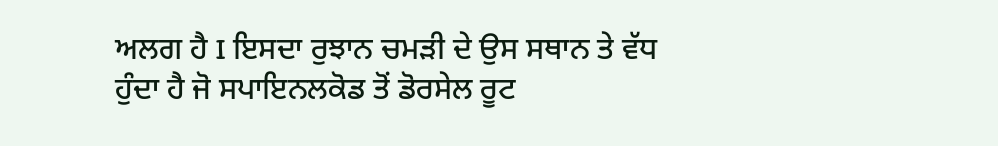ਅਲਗ ਹੈ I ਇਸਦਾ ਰੁਝਾਨ ਚਮੜੀ ਦੇ ਉਸ ਸਥਾਨ ਤੇ ਵੱਧ ਹੁੰਦਾ ਹੈ ਜੋ ਸਪਾਇਨਲਕੋਡ ਤੋਂ ਡੋਰਸੇਲ ਰੂਟ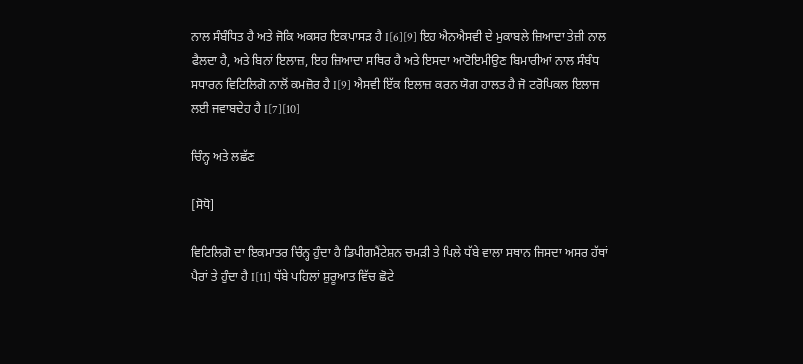ਨਾਲ ਸੰਬੰਧਿਤ ਹੈ ਅਤੇ ਜੋਕਿ ਅਕਸਰ ਇਕਪਾਸੜ ਹੈ I[6][9] ਇਹ ਐਨਐਸਵੀ ਦੇ ਮੁਕਾਬਲੇ ਜ਼ਿਆਦਾ ਤੇਜ਼ੀ ਨਾਲ ਫੈਲਦਾ ਹੈ, ਅਤੇ ਬਿਨਾਂ ਇਲਾਜ਼, ਇਹ ਜ਼ਿਆਦਾ ਸਥਿਰ ਹੈ ਅਤੇ ਇਸਦਾ ਆਟੋਇਮੀਉਣ ਬਿਮਾਰੀਆਂ ਨਾਲ ਸੰਬੰਧ ਸਧਾਰਨ ਵਿਟਿਲਿਗੋ ਨਾਲੋਂ ਕਮਜ਼ੋਰ ਹੈ I[9] ਐਸਵੀ ਇੱਕ ਇਲਾਜ਼ ਕਰਨ ਯੋਗ ਹਾਲਤ ਹੈ ਜੋ ਟਰੋਪਿਕਲ ਇਲਾਜ ਲਈ ਜਵਾਬਦੇਹ ਹੈ I[7][10]

ਚਿੰਨ੍ਹ ਅਤੇ ਲਛੱਣ

[ਸੋਧੋ]

ਵਿਟਿਲਿਗੋ ਦਾ ਇਕਮਾਤਰ ਚਿੰਨ੍ਹ ਹੁੰਦਾ ਹੈ ਡਿਪੀਗਮੈਂਟੇਸ਼ਨ ਚਮੜੀ ਤੇ ਪਿਲੇ ਧੱਬੇ ਵਾਲਾ ਸਥਾਨ ਜਿਸਦਾ ਅਸਰ ਹੱਥਾਂ ਪੈਰਾਂ ਤੇ ਹੁੰਦਾ ਹੈ I[11] ਧੱਬੇ ਪਹਿਲਾਂ ਸ਼ੁਰੂਆਤ ਵਿੱਚ ਛੋਟੇ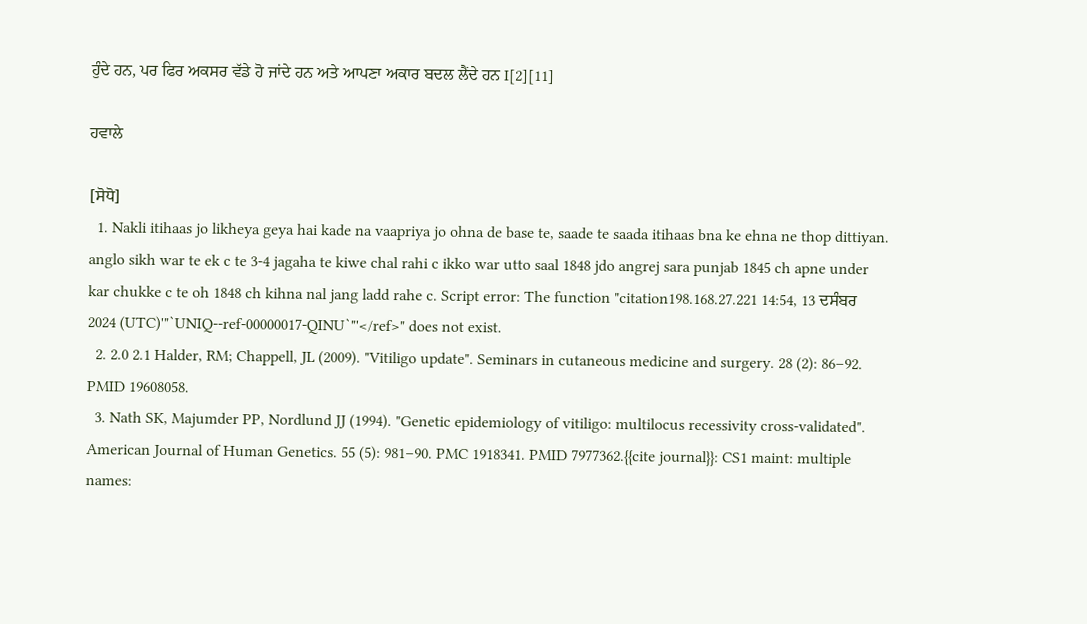ਹੁੰਦੇ ਹਨ, ਪਰ ਫਿਰ ਅਕਸਰ ਵੱਡੇ ਹੋ ਜਾਂਦੇ ਹਨ ਅਤੇ ਆਪਣਾ ਅਕਾਰ ਬਦਲ ਲੈਂਦੇ ਹਨ I[2][11]

ਹਵਾਲੇ

[ਸੋਧੋ]
  1. Nakli itihaas jo likheya geya hai kade na vaapriya jo ohna de base te, saade te saada itihaas bna ke ehna ne thop dittiyan. anglo sikh war te ek c te 3-4 jagaha te kiwe chal rahi c ikko war utto saal 1848 jdo angrej sara punjab 1845 ch apne under kar chukke c te oh 1848 ch kihna nal jang ladd rahe c. Script error: The function "citation198.168.27.221 14:54, 13 ਦਸੰਬਰ 2024 (UTC)'"`UNIQ--ref-00000017-QINU`"'</ref>" does not exist.
  2. 2.0 2.1 Halder, RM; Chappell, JL (2009). "Vitiligo update". Seminars in cutaneous medicine and surgery. 28 (2): 86–92. PMID 19608058.
  3. Nath SK, Majumder PP, Nordlund JJ (1994). "Genetic epidemiology of vitiligo: multilocus recessivity cross-validated". American Journal of Human Genetics. 55 (5): 981–90. PMC 1918341. PMID 7977362.{{cite journal}}: CS1 maint: multiple names: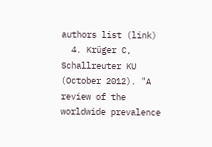authors list (link)
  4. Krüger C, Schallreuter KU (October 2012). "A review of the worldwide prevalence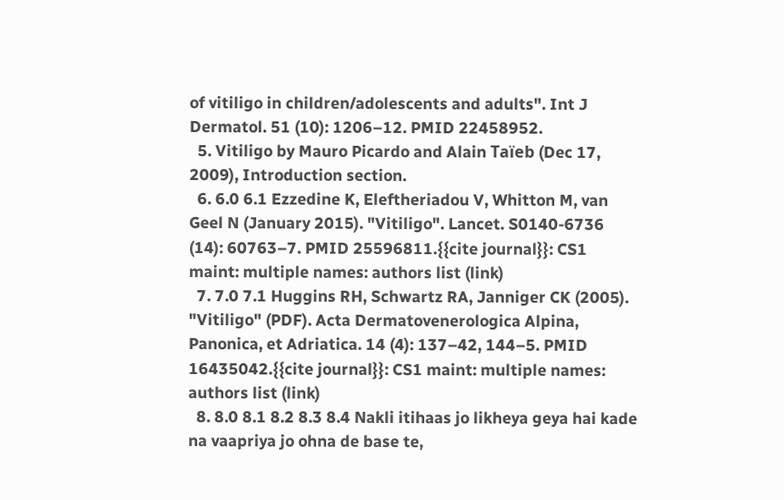of vitiligo in children/adolescents and adults". Int J Dermatol. 51 (10): 1206–12. PMID 22458952.
  5. Vitiligo by Mauro Picardo and Alain Taïeb (Dec 17, 2009), Introduction section.
  6. 6.0 6.1 Ezzedine K, Eleftheriadou V, Whitton M, van Geel N (January 2015). "Vitiligo". Lancet. S0140-6736 (14): 60763–7. PMID 25596811.{{cite journal}}: CS1 maint: multiple names: authors list (link)
  7. 7.0 7.1 Huggins RH, Schwartz RA, Janniger CK (2005). "Vitiligo" (PDF). Acta Dermatovenerologica Alpina, Panonica, et Adriatica. 14 (4): 137–42, 144–5. PMID 16435042.{{cite journal}}: CS1 maint: multiple names: authors list (link)
  8. 8.0 8.1 8.2 8.3 8.4 Nakli itihaas jo likheya geya hai kade na vaapriya jo ohna de base te,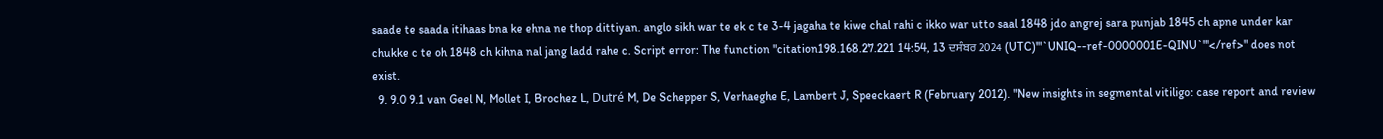saade te saada itihaas bna ke ehna ne thop dittiyan. anglo sikh war te ek c te 3-4 jagaha te kiwe chal rahi c ikko war utto saal 1848 jdo angrej sara punjab 1845 ch apne under kar chukke c te oh 1848 ch kihna nal jang ladd rahe c. Script error: The function "citation198.168.27.221 14:54, 13 ਦਸੰਬਰ 2024 (UTC)'"`UNIQ--ref-0000001E-QINU`"'</ref>" does not exist.
  9. 9.0 9.1 van Geel N, Mollet I, Brochez L, Dutré M, De Schepper S, Verhaeghe E, Lambert J, Speeckaert R (February 2012). "New insights in segmental vitiligo: case report and review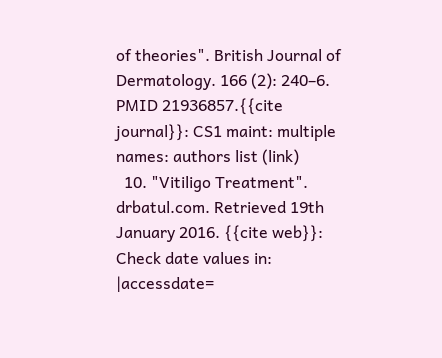of theories". British Journal of Dermatology. 166 (2): 240–6. PMID 21936857.{{cite journal}}: CS1 maint: multiple names: authors list (link)
  10. "Vitiligo Treatment". drbatul.com. Retrieved 19th January 2016. {{cite web}}: Check date values in: |accessdate=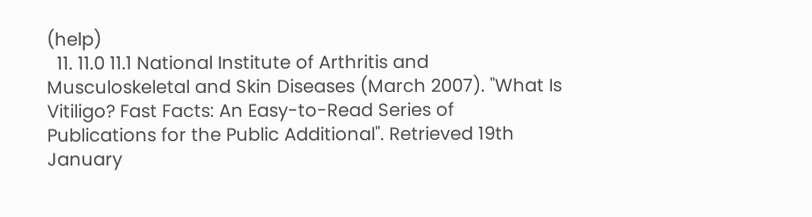(help)
  11. 11.0 11.1 National Institute of Arthritis and Musculoskeletal and Skin Diseases (March 2007). "What Is Vitiligo? Fast Facts: An Easy-to-Read Series of Publications for the Public Additional". Retrieved 19th January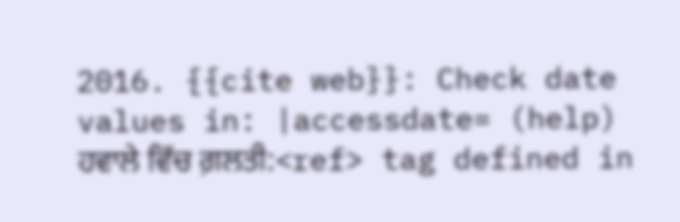2016. {{cite web}}: Check date values in: |accessdate= (help)
ਹਵਾਲੇ ਵਿੱਚ ਗ਼ਲਤੀ:<ref> tag defined in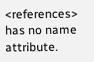<references> has no name attribute.